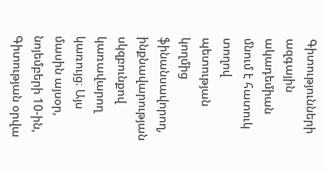Գիտությունների ազգային ակադեմիան մնում է հատուկ տողով պետության կողմից ֆինանսավորող, ինքնավարության սկզբունքով կառավարող կառույց։ Այս մասին այսօր, նոյեմբերի 10-ին, Գիտության օրվա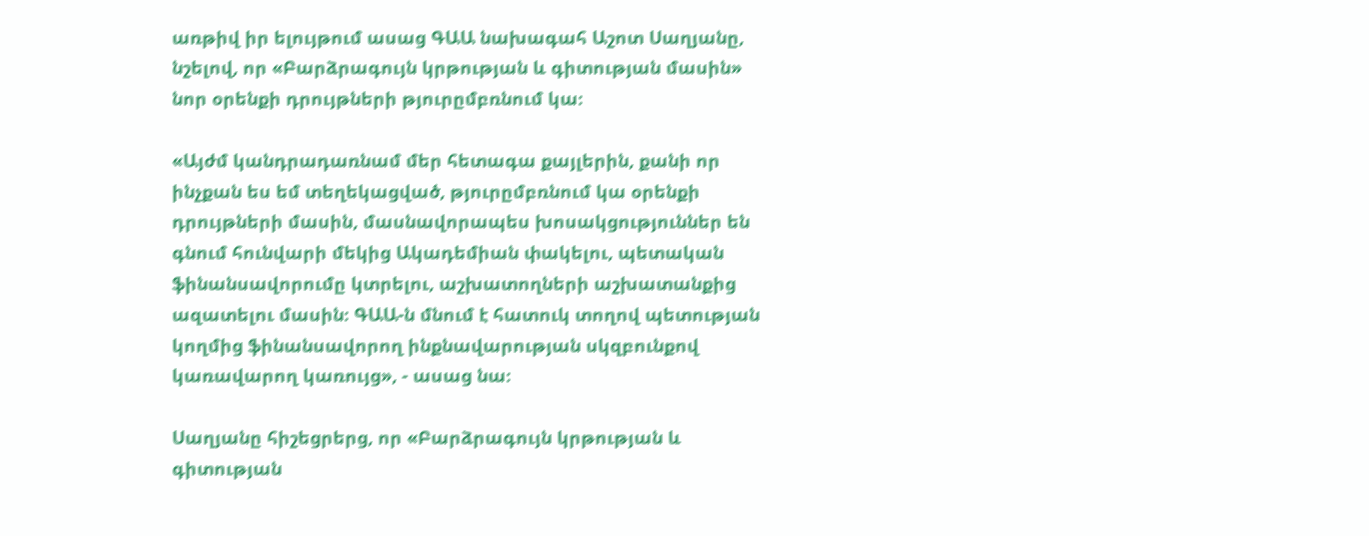առթիվ իր ելույթում ասաց ԳԱԱ նախագահ Աշոտ Սաղյանը, նշելով, որ «Բարձրագույն կրթության և գիտության մասին» նոր օրենքի դրույթների թյուրըմբռնում կա։

«Այժմ կանդրադառնամ մեր հետագա քայլերին, քանի որ ինչքան ես եմ տեղեկացված, թյուրըմբռնում կա օրենքի դրույթների մասին, մասնավորապես խոսակցություններ են գնում հունվարի մեկից Ակադեմիան փակելու, պետական ֆինանսավորումը կտրելու, աշխատողների աշխատանքից ազատելու մասին։ ԳԱԱ-ն մնում է հատուկ տողով պետության կողմից ֆինանսավորող ինքնավարության սկզբունքով կառավարող կառույց», - ասաց նա։

Սաղյանը հիշեցրերց, որ «Բարձրագույն կրթության և գիտության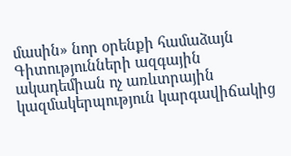մասին» նոր օրենքի համաձայն Գիտությունների ազգային ակադեմիան ոչ առևտրային կազմակերպություն կարգավիճակից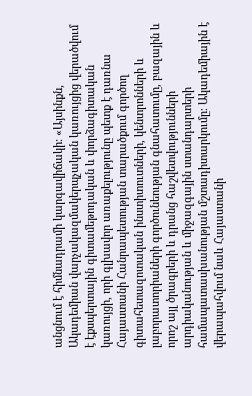անցնում է հիմնադրամի կարգավիճակի։ «Այսինքն, Ակադեմիան վարչակազմակերպչական կառույցից վերածվում է էքսպերտային գիտամեթոդական և փորձագիտական կառույցի, որի գլխավոր առաքելությունը պետք է դառնա Հայաստանի Հանրապետության տարածքում գործող գիտահետազոտական ինստիտուտների, կենտրոնների և լաբորատորիաների գործունեության գնահատումը, բազային և որոշ այլ ծրագրերի և դրանց հաշվետվությունների արդիականության և միջազգային ստանդարտերի համապատասխանության մշտադիտարկումը։ Ակադեմիային է վերապահվում նաև Հայաստանի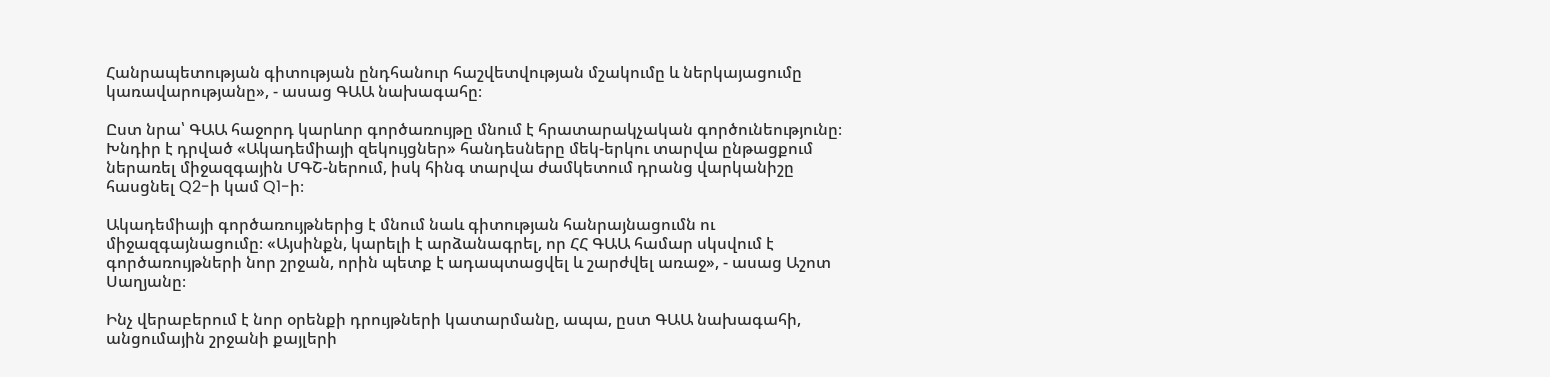Հանրապետության գիտության ընդհանուր հաշվետվության մշակումը և ներկայացումը կառավարությանը», - ասաց ԳԱԱ նախագահը։

Ըստ նրա՝ ԳԱԱ հաջորդ կարևոր գործառույթը մնում է հրատարակչական գործունեությունը։ Խնդիր է դրված «Ակադեմիայի զեկույցներ» հանդեսները մեկ-երկու տարվա ընթացքում ներառել միջազգային ՄԳՇ-ներում, իսկ հինգ տարվա ժամկետում դրանց վարկանիշը հասցնել Q2-ի կամ Q1-ի։

Ակադեմիայի գործառույթներից է մնում նաև գիտության հանրայնացումն ու միջազգայնացումը։ «Այսինքն, կարելի է արձանագրել, որ ՀՀ ԳԱԱ համար սկսվում է գործառույթների նոր շրջան, որին պետք է ադապտացվել և շարժվել առաջ», - ասաց Աշոտ Սաղյանը։

Ինչ վերաբերում է նոր օրենքի դրույթների կատարմանը, ապա, ըստ ԳԱԱ նախագահի, անցումային շրջանի քայլերի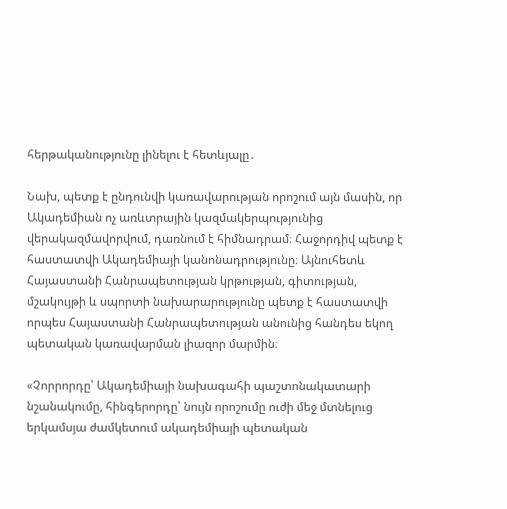հերթականությունը լինելու է հետևյալը․

Նախ, պետք է ընդունվի կառավարության որոշում այն մասին, որ Ակադեմիան ոչ առևտրային կազմակերպությունից վերակազմավորվում, դառնում է հիմնադրամ։ Հաջորդիվ պետք է հաստատվի Ակադեմիայի կանոնադրությունը։ Այնուհետև Հայաստանի Հանրապետության կրթության, գիտության, մշակույթի և սպորտի նախարարությունը պետք է հաստատվի որպես Հայաստանի Հանրապետության անունից հանդես եկող պետական կառավարման լիազոր մարմին։

«Չորրորդը՝ Ակադեմիայի նախագահի պաշտոնակատարի նշանակումը, հինգերորդը՝ նույն որոշումը ուժի մեջ մտնելուց երկամսյա ժամկետում ակադեմիայի պետական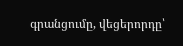գրանցումը, վեցերորդը՝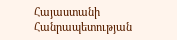Հայաստանի Հանրապետության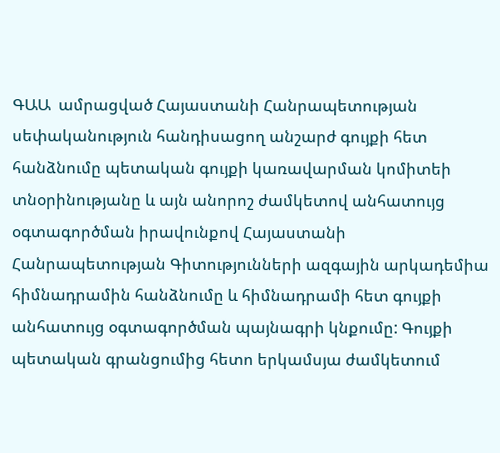ԳԱԱ  ամրացված Հայաստանի Հանրապետության սեփականություն հանդիսացող անշարժ գույքի հետ հանձնումը պետական գույքի կառավարման կոմիտեի տնօրինությանը և այն անորոշ ժամկետով անհատույց օգտագործման իրավունքով Հայաստանի Հանրապետության Գիտությունների ազգային արկադեմիա  հիմնադրամին հանձնումը և հիմնադրամի հետ գույքի անհատույց օգտագործման պայնագրի կնքումը: Գույքի պետական գրանցումից հետո երկամսյա ժամկետում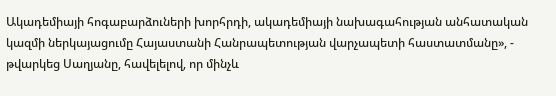Ակադեմիայի հոգաբարձուների խորհրդի, ակադեմիայի նախագահության անհատական կազմի ներկայացումը Հայաստանի Հանրապետության վարչապետի հաստատմանը», - թվարկեց Սաղյանը, հավելելով, որ մինչև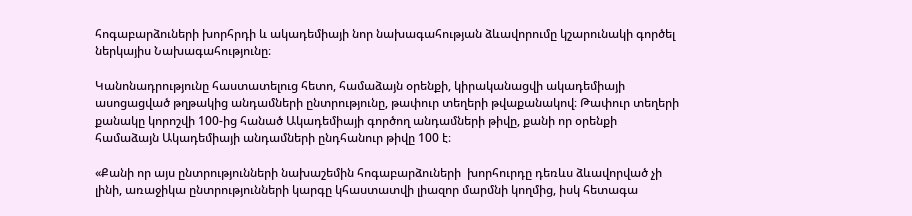հոգաբարձուների խորհրդի և ակադեմիայի նոր նախագահության ձևավորումը կշարունակի գործել ներկայիս Նախագահությունը։

Կանոնադրությունը հաստատելուց հետո, համաձայն օրենքի, կիրականացվի ակադեմիայի ասոցացված թղթակից անդամների ընտրությունը, թափուր տեղերի թվաքանակով։ Թափուր տեղերի քանակը կորոշվի 100-ից հանած Ակադեմիայի գործող անդամների թիվը, քանի որ օրենքի համաձայն Ակադեմիայի անդամների ընդհանուր թիվը 100 է։

«Քանի որ այս ընտրությունների նախաշեմին հոգաբարձուների  խորհուրդը դեռևս ձևավորված չի լինի, առաջիկա ընտրությունների կարգը կհաստատվի լիազոր մարմնի կողմից, իսկ հետագա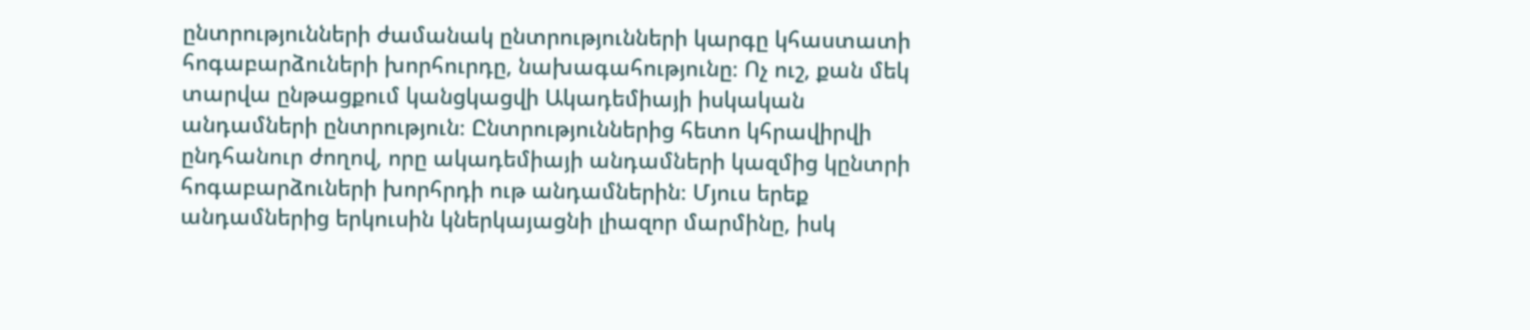ընտրությունների ժամանակ ընտրությունների կարգը կհաստատի հոգաբարձուների խորհուրդը, նախագահությունը։ Ոչ ուշ, քան մեկ տարվա ընթացքում կանցկացվի Ակադեմիայի իսկական անդամների ընտրություն։ Ընտրություններից հետո կհրավիրվի ընդհանուր ժողով, որը ակադեմիայի անդամների կազմից կընտրի հոգաբարձուների խորհրդի ութ անդամներին։ Մյուս երեք անդամներից երկուսին կներկայացնի լիազոր մարմինը, իսկ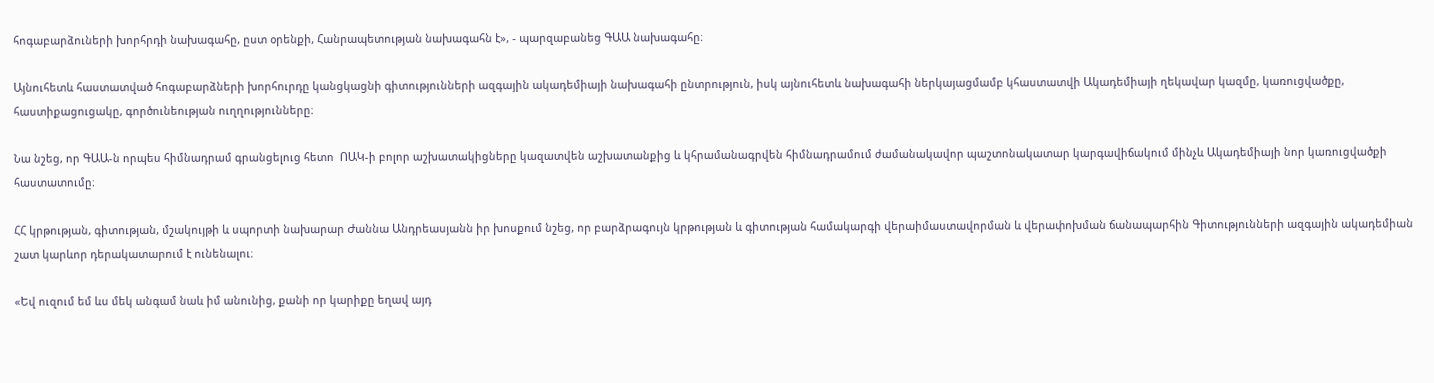հոգաբարձուների խորհրդի նախագահը, ըստ օրենքի, Հանրապետության նախագահն է», - պարզաբանեց ԳԱԱ նախագահը։

Այնուհետև հաստատված հոգաբարձների խորհուրդը կանցկացնի գիտությունների ազգային ակադեմիայի նախագահի ընտրություն, իսկ այնուհետև նախագահի ներկայացմամբ կհաստատվի Ակադեմիայի ղեկավար կազմը, կառուցվածքը, հաստիքացուցակը, գործունեության ուղղությունները։

Նա նշեց, որ ԳԱԱ-ն որպես հիմնադրամ գրանցելուց հետո  ՈԱԿ-ի բոլոր աշխատակիցները կազատվեն աշխատանքից և կհրամանագրվեն հիմնադրամում ժամանակավոր պաշտոնակատար կարգավիճակում մինչև Ակադեմիայի նոր կառուցվածքի հաստատումը։

ՀՀ կրթության, գիտության, մշակույթի և սպորտի նախարար Ժաննա Անդրեասյանն իր խոսքում նշեց, որ բարձրագույն կրթության և գիտության համակարգի վերաիմաստավորման և վերափոխման ճանապարհին Գիտությունների ազգային ակադեմիան շատ կարևոր դերակատարում է ունենալու։

«Եվ ուզում եմ ևս մեկ անգամ նաև իմ անունից, քանի որ կարիքը եղավ այդ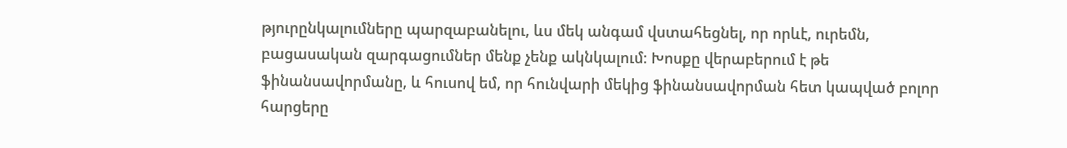թյուրընկալումները պարզաբանելու, ևս մեկ անգամ վստահեցնել, որ որևէ, ուրեմն, բացասական զարգացումներ մենք չենք ակնկալում։ Խոսքը վերաբերում է թե ֆինանսավորմանը, և հուսով եմ, որ հունվարի մեկից ֆինանսավորման հետ կապված բոլոր հարցերը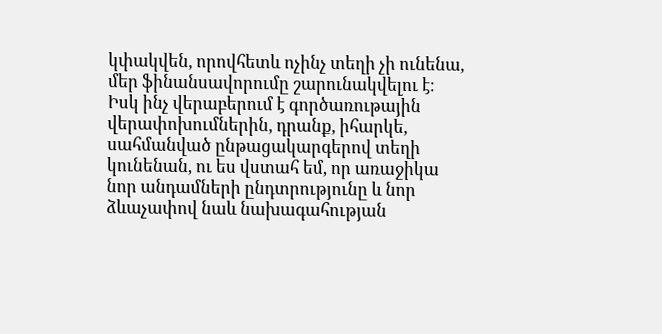կփակվեն, որովհետև ոչինչ տեղի չի ունենա,  մեր ֆինանսավորումը շարունակվելու է։ Իսկ ինչ վերաբերում է գործառութային վերափոխումներին, դրանք, իհարկե, սահմանված ընթացակարգերով տեղի կունենան, ու ես վստահ եմ, որ առաջիկա նոր անդամների ընդտրությունը և նոր ձևաչափով նաև նախագահության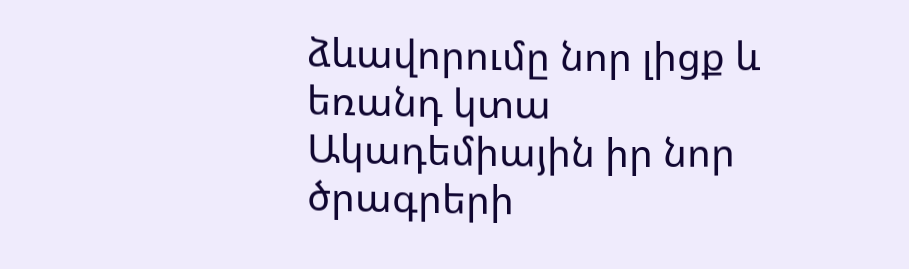ձևավորումը նոր լիցք և եռանդ կտա Ակադեմիային իր նոր ծրագրերի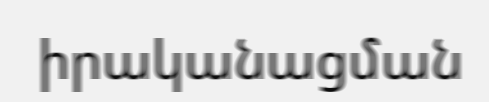իրականացման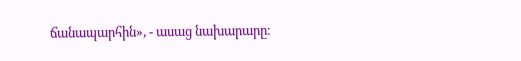ճանապարհին», - ասաց նախարարը։